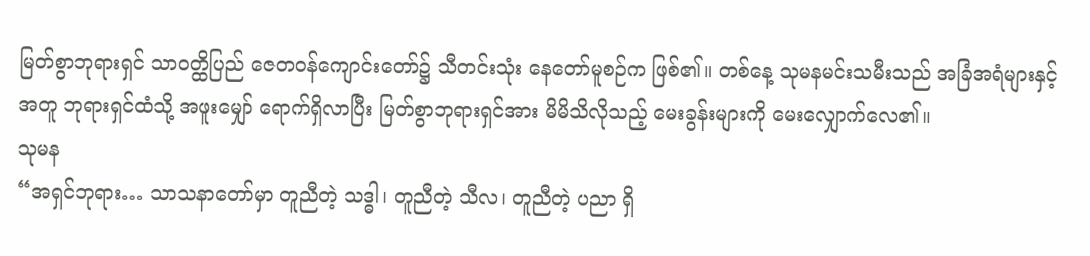မြတ်စွာဘုရားရှင် သာဝတ္ထိပြည် ဇေတဝန်ကျောင်းတော်၌ သီတင်းသုံး နေတော်မူစဉ်က ဖြစ်၏။ တစ်နေ့ သုမနမင်းသမီးသည် အခြံအရံများနှင့်အတူ ဘုရားရှင်ထံသို့ အဖူးမျှော် ရောက်ရှိလာပြီး မြတ်စွာဘုရားရှင်အား မိမိသိလိုသည့် မေးခွန်းများကို မေးလျှောက်လေ၏။
သုမန
“အရှင်ဘုရား… သာသနာတော်မှာ တူညီတဲ့ သဒ္ဓါ၊ တူညီတဲ့ သီလ၊ တူညီတဲ့ ပညာ ရှိ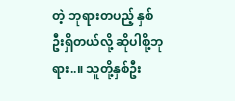တဲ့ ဘုရားတပည့် နှစ်ဦးရှိတယ်လို့ ဆိုပါစို့ဘုရား..။ သူတို့နှစ်ဦး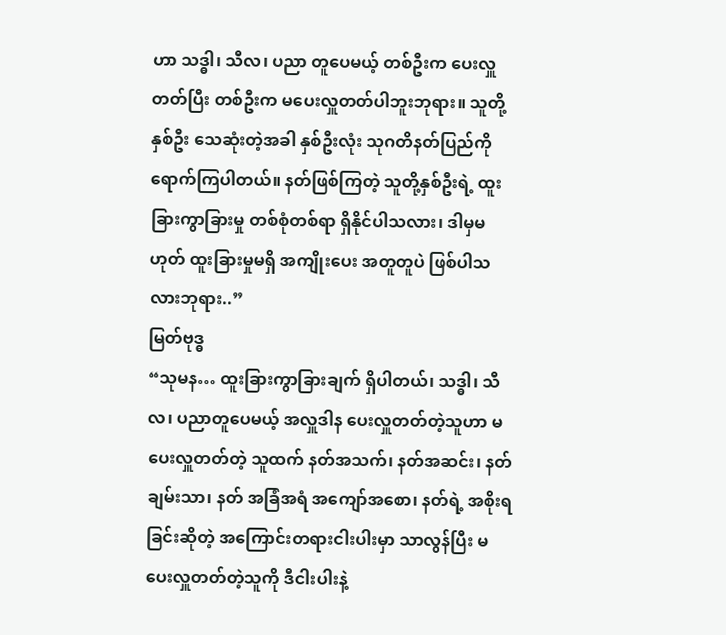ဟာ သဒ္ဓါ၊ သီလ၊ ပညာ တူပေမယ့် တစ်ဦးက ပေးလှူတတ်ပြီး တစ်ဦးက မပေးလှူတတ်ပါဘူးဘုရား။ သူတို့နှစ်ဦး သေဆုံးတဲ့အခါ နှစ်ဦးလုံး သုဂတိနတ်ပြည်ကို ရောက်ကြပါတယ်။ နတ်ဖြစ်ကြတဲ့ သူတို့နှစ်ဦးရဲ့ ထူးခြားကွာခြားမှု တစ်စုံတစ်ရာ ရှိနိုင်ပါသလား၊ ဒါမှမဟုတ် ထူးခြားမှုမရှိ အကျိုးပေး အတူတူပဲ ဖြစ်ပါသလားဘုရား..”
မြတ်ဗုဒ္ဓ
“သုမန… ထူးခြားကွာခြားချက် ရှိပါတယ်၊ သဒ္ဓါ၊ သီလ၊ ပညာတူပေမယ့် အလှူဒါန ပေးလှူတတ်တဲ့သူဟာ မပေးလှူတတ်တဲ့ သူထက် နတ်အသက်၊ နတ်အဆင်း၊ နတ် ချမ်းသာ၊ နတ် အခြံအရံ အကျော်အစော၊ နတ်ရဲ့ အစိုးရခြင်းဆိုတဲ့ အကြောင်းတရားငါးပါးမှာ သာလွန်ပြီး မပေးလှူတတ်တဲ့သူကို ဒီငါးပါးနဲ့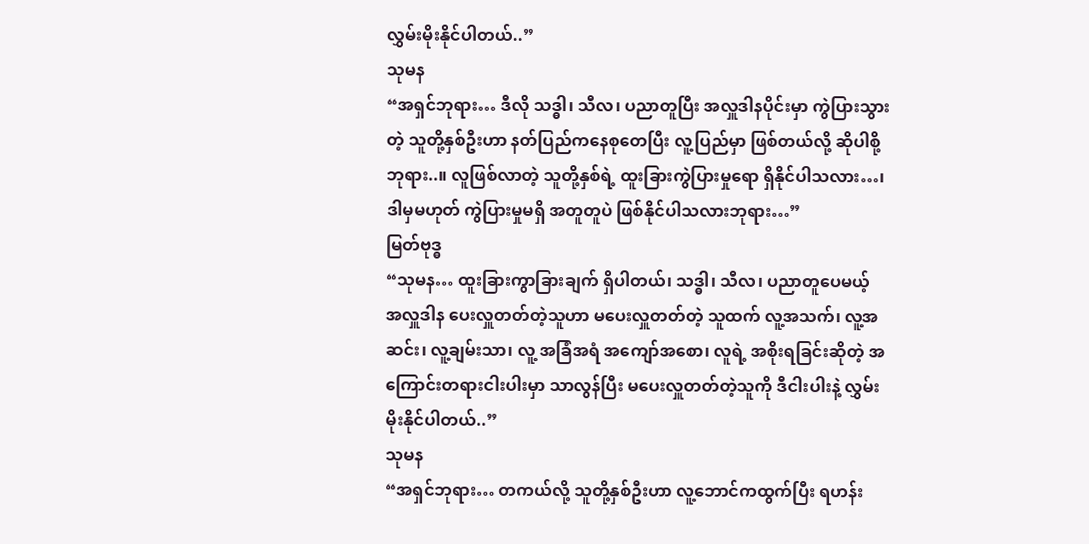လွှမ်းမိုးနိုင်ပါတယ်..”
သုမန
“အရှင်ဘုရား… ဒီလို သဒ္ဓါ၊ သီလ၊ ပညာတူပြီး အလှူဒါနပိုင်းမှာ ကွဲပြားသွားတဲ့ သူတို့နှစ်ဦးဟာ နတ်ပြည်ကနေစုတေပြီး လူ့ပြည်မှာ ဖြစ်တယ်လို့ ဆိုပါစို့ဘုရား..။ လူဖြစ်လာတဲ့ သူတို့နှစ်ရဲ့ ထူးခြားကွဲပြားမှုရော ရှိနိုင်ပါသလား…၊ ဒါမှမဟုတ် ကွဲပြားမှုမရှိ အတူတူပဲ ဖြစ်နိုင်ပါသလားဘုရား…”
မြတ်ဗုဒ္ဓ
“သုမန… ထူးခြားကွာခြားချက် ရှိပါတယ်၊ သဒ္ဓါ၊ သီလ၊ ပညာတူပေမယ့် အလှူဒါန ပေးလှူတတ်တဲ့သူဟာ မပေးလှူတတ်တဲ့ သူထက် လူ့အသက်၊ လူ့အဆင်း၊ လူ့ချမ်းသာ၊ လူ့ အခြံအရံ အကျော်အစော၊ လူရဲ့ အစိုးရခြင်းဆိုတဲ့ အကြောင်းတရားငါးပါးမှာ သာလွန်ပြီး မပေးလှူတတ်တဲ့သူကို ဒီငါးပါးနဲ့ လွှမ်းမိုးနိုင်ပါတယ်..”
သုမန
“အရှင်ဘုရား… တကယ်လို့ သူတို့နှစ်ဦးဟာ လူ့ဘောင်ကထွက်ပြီး ရဟန်း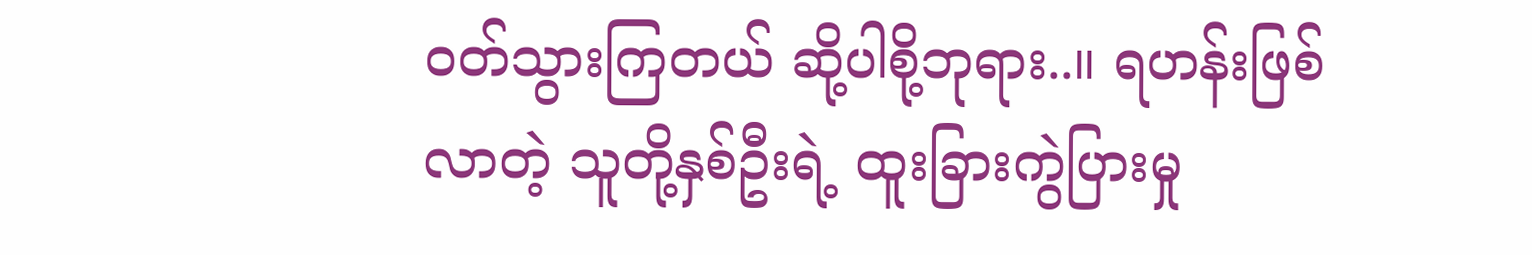ဝတ်သွားကြတယ် ဆို့ပါစို့ဘုရား..။ ရဟန်းဖြစ်လာတဲ့ သူတို့နှစ်ဦးရဲ့ ထူးခြားကွဲပြားမှု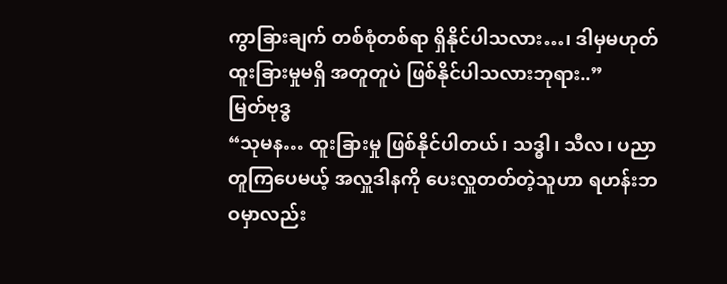ကွာခြားချက် တစ်စုံတစ်ရာ ရှိနိုင်ပါသလား…၊ ဒါမှမဟုတ် ထူးခြားမှုမရှိ အတူတူပဲ ဖြစ်နိုင်ပါသလားဘုရား..”
မြတ်ဗုဒ္ဓ
“သုမန… ထူးခြားမှု ဖြစ်နိုင်ပါတယ်၊ သဒ္ဓါ၊ သီလ၊ ပညာ တူကြပေမယ့် အလှူဒါနကို ပေးလှူတတ်တဲ့သူဟာ ရဟန်းဘဝမှာလည်း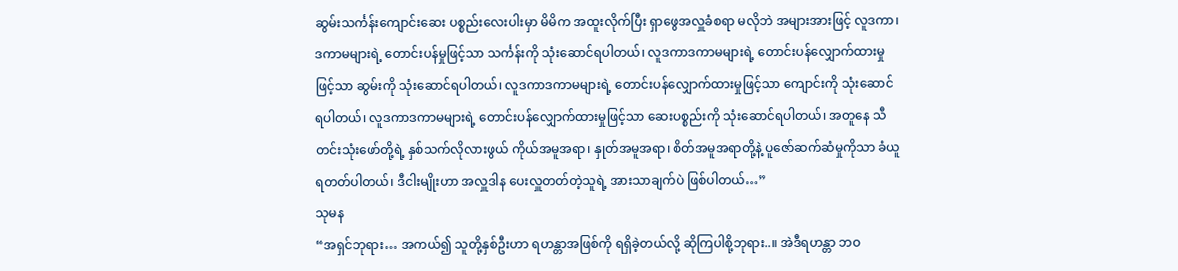ဆွမ်းသင်္ကန်းကျောင်းဆေး ပစ္စည်းလေးပါးမှာ မိမိက အထူးလိုက်ပြီး ရှာဖွေအလှူခံစရာ မလိုဘဲ အများအားဖြင့် လူဒကာ၊ ဒကာမများရဲ့ တောင်းပန်မှုဖြင့်သာ သင်္ကန်းကို သုံးဆောင်ရပါတယ်၊ လူဒကာဒကာမများရဲ့ တောင်းပန်လျှောက်ထားမှုဖြင့်သာ ဆွမ်းကို သုံးဆောင်ရပါတယ်၊ လူဒကာဒကာမများရဲ့ တောင်းပန်လျှောက်ထားမှုဖြင့်သာ ကျောင်းကို သုံးဆောင်ရပါတယ်၊ လူဒကာဒကာမများရဲ့ တောင်းပန်လျှောက်ထားမှုဖြင့်သာ ဆေးပစ္စည်းကို သုံးဆောင်ရပါတယ်၊ အတူနေ သီတင်းသုံးဖော်တို့ရဲ့ နှစ်သက်လိုလားဖွယ် ကိုယ်အမူအရာ၊ နှုတ်အမူအရာ၊ စိတ်အမူအရာတို့နဲ့ ပူဇော်ဆက်ဆံမှုကိုသာ ခံယူရတတ်ပါတယ်၊ ဒီငါးမျိုးဟာ အလှူဒါန ပေးလှူတတ်တဲ့သူရဲ့ အားသာချက်ပဲ ဖြစ်ပါတယ်…”
သုမန
“အရှင်ဘုရား… အကယ်၍ သူတို့နှစ်ဦးဟာ ရဟန္တာအဖြစ်ကို ရရှိခဲ့တယ်လို့ ဆိုကြပါစို့ဘုရား..။ အဲဒီရဟန္တာ ဘဝ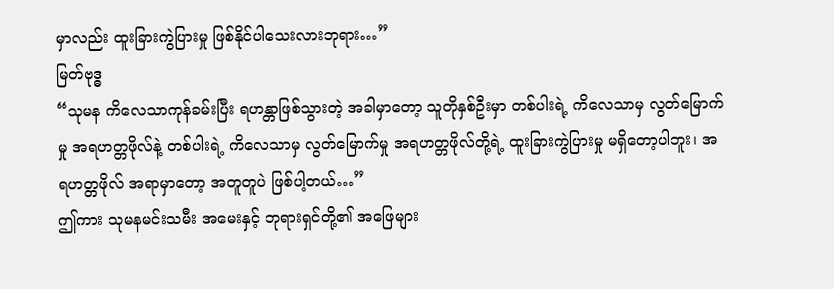မှာလည်း ထူးခြားကွဲပြားမှု ဖြစ်နိုင်ပါသေးလားဘုရား…”
မြတ်ဗုဒ္ဓ
“သုမန ကိလေသာကုန်ခမ်းပြီး ရဟန္တာဖြစ်သွားတဲ့ အခါမှာတော့ သူတိုနှစ်ဦးမှာ တစ်ပါးရဲ့ ကိလေသာမှ လွတ်မြောက်မှု အရဟတ္တဖိုလ်နဲ့ တစ်ပါးရဲ့ ကိလေသာမှ လွတ်မြောက်မှု အရဟတ္တဖိုလ်တို့ရဲ့ ထူးခြားကွဲပြားမှု မရှိတော့ပါဘူး၊ အရဟတ္တဖိုလ် အရာမှာတော့ အတူတူပဲ ဖြစ်ပါ့တယ်…”
ဤကား သုမနမင်းသမီး အမေးနှင့် ဘုရားရှင်တို့၏ အဖြေများ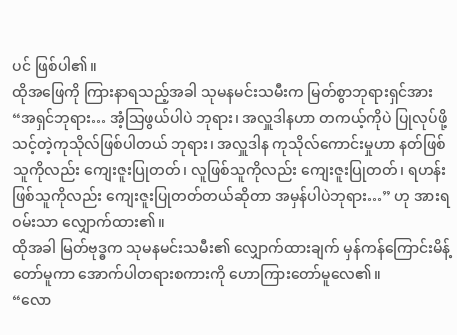ပင် ဖြစ်ပါ၏။
ထိုအဖြေကို ကြားနာရသည့်အခါ သုမနမင်းသမီးက မြတ်စွာဘုရားရှင်အား “အရှင်ဘုရား… အံ့သြဖွယ်ပါပဲ ဘုရား၊ အလှူဒါနဟာ တကယ့်ကိုပဲ ပြုလုပ်ဖို့ သင့်တဲ့ကုသိုလ်ဖြစ်ပါတယ် ဘုရား၊ အလှူဒါန ကုသိုလ်ကောင်းမှုဟာ နတ်ဖြစ်သူကိုလည်း ကျေးဇူးပြုတတ်၊ လူဖြစ်သူကိုလည်း ကျေးဇူးပြုတတ်၊ ရဟန်းဖြစ်သူကိုလည်း ကျေးဇူးပြုတတ်တယ်ဆိုတာ အမှန်ပါပဲဘုရား…” ဟု အားရဝမ်းသာ လျှောက်ထား၏။
ထိုအခါ မြတ်ဗုဒ္ဓက သုမနမင်းသမီး၏ လျှောက်ထားချက် မှန်ကန်ကြောင်းမိန့်တော်မူကာ အောက်ပါတရားစကားကို ဟောကြားတော်မူလေ၏။
“လော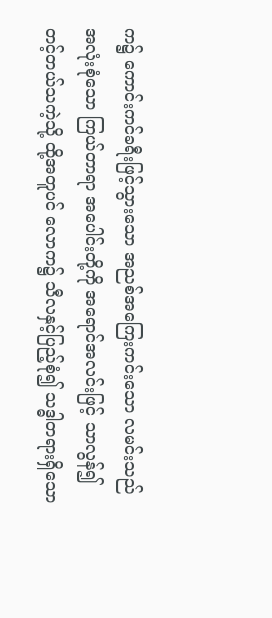က၌ ကောင်းကင်ခရီးဖြင့်သွားသော အညစ်အကြေးကင်းသော လမင်းသည် အလုံးစုံသော ကြယ်တာရာ အပေါင်းတို့ကို အရောင်အလင်းဖြင့် သာလွန်၍ တင့်တယ်သကဲ့သို့ ထို့အတူပင် လောက၌ သီလနှင့်ပြည့်စုံ၍ သဒ္ဓါတရားရှိသော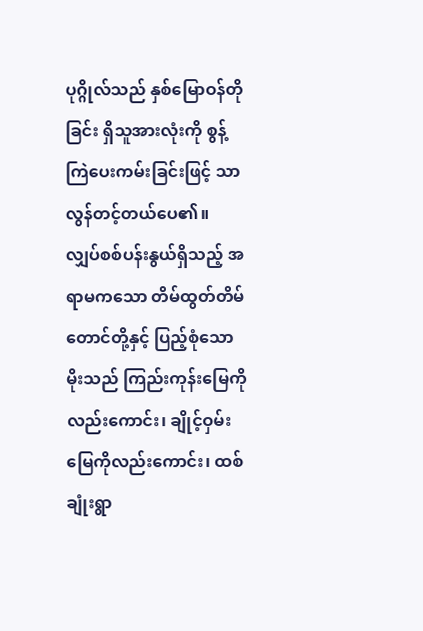ပုဂ္ဂိုလ်သည် နှစ်မြောဝန်တိုခြင်း ရှိသူအားလုံးကို စွန့်ကြဲပေးကမ်းခြင်းဖြင့် သာလွန်တင့်တယ်ပေ၏။
လျှပ်စစ်ပန်းနွယ်ရှိသည့် အရာမကသော တိမ်ထွတ်တိမ်တောင်တို့နှင့် ပြည့်စုံသော မိုးသည် ကြည်းကုန်းမြေကိုလည်းကောင်း၊ ချိုင့်ဝှမ်းမြေကိုလည်းကောင်း၊ ထစ်ချုံးရွာ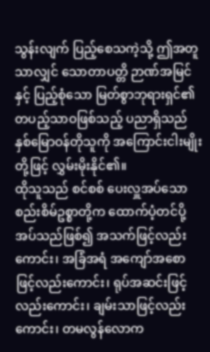သွန်းလျက် ပြည့်စေသကဲ့သို့ ဤအတူသာလျှင် သောတာပတ္တိ ဉာဏ်အမြင်နှင့် ပြည့်စုံသော မြတ်စွာဘုရားရှင်၏ တပည့်သာဝဖြစ်သည့် ပညာရှိသည် နှစ်မြောဝန်တိုသူကို အကြောင်းငါးမျိုးတို့ဖြင့် လွှမ်းမိုးနိုင်၏။
ထိုသူသည် စင်စစ် ပေးလှူအပ်သော စည်းစိမ်ဥစ္စာတို့က ထောက်ပံ့တင်ပို့အပ်သည်ဖြစ်၍ အသက်ဖြင့်လည်းကောင်း၊ အခြံအရံ အကျော်အစောဖြင့်လည်းကောင်း၊ ရုပ်အဆင်းဖြင့်လည်းကောင်း၊ ချမ်းသာဖြင့်လည်းကောင်း၊ တမလွန်လောက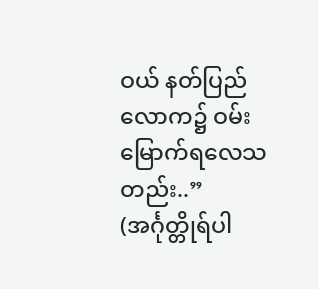ဝယ် နတ်ပြည်လောက၌ ဝမ်းမြောက်ရလေသတည်း..”
(အင်္ဂုတ္တိုရ်ပါ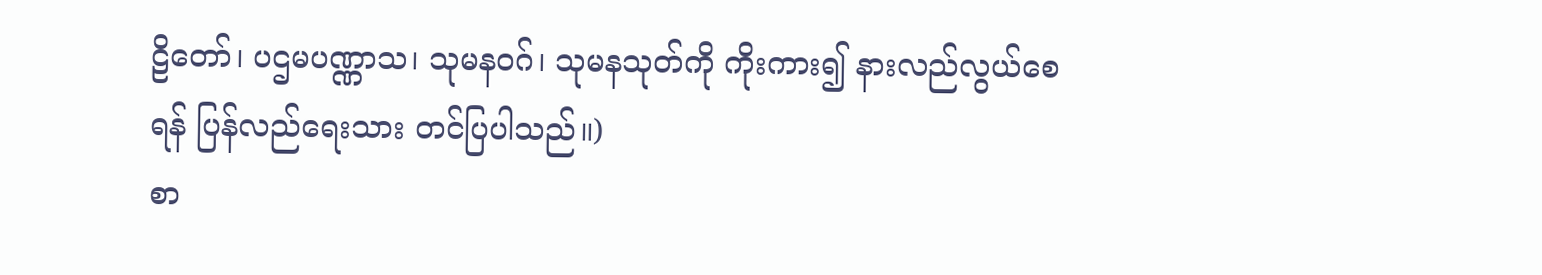ဠိတော်၊ ပဌမပဏ္ဏာသ၊ သုမနဝဂ်၊ သုမနသုတ်ကို ကိုးကား၍ နားလည်လွယ်စေရန် ပြန်လည်ရေးသား တင်ပြပါသည်။)
စာ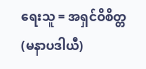ရေးသူ = အရှင်ဝိစိတ္တ (မနာပဒါယီ)